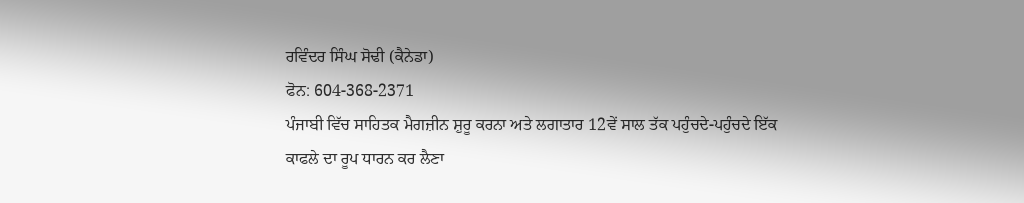ਰਵਿੰਦਰ ਸਿੰਘ ਸੋਢੀ (ਕੈਨੇਡਾ)
ਫੋਨ: 604-368-2371
ਪੰਜਾਬੀ ਵਿੱਚ ਸਾਹਿਤਕ ਮੈਗਜ਼ੀਨ ਸ਼ੁਰੂ ਕਰਨਾ ਅਤੇ ਲਗਾਤਾਰ 12ਵੇਂ ਸਾਲ ਤੱਕ ਪਹੁੰਚਦੇ-ਪਹੁੰਚਦੇ ਇੱਕ ਕਾਫਲੇ ਦਾ ਰੂਪ ਧਾਰਨ ਕਰ ਲੈਣਾ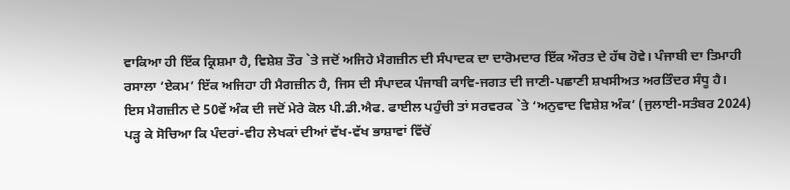ਵਾਕਿਆ ਹੀ ਇੱਕ ਕ੍ਰਿਸ਼ਮਾ ਹੈ, ਵਿਸ਼ੇਸ਼ ਤੌਰ `ਤੇ ਜਦੋਂ ਅਜਿਹੇ ਮੈਗਜ਼ੀਨ ਦੀ ਸੰਪਾਦਕ ਦਾ ਦਾਰੋਮਦਾਰ ਇੱਕ ਔਰਤ ਦੇ ਹੱਥ ਹੋਵੇ। ਪੰਜਾਬੀ ਦਾ ਤਿਮਾਹੀ ਰਸਾਲਾ ‘ਏਕਮ’ ਇੱਕ ਅਜਿਹਾ ਹੀ ਮੈਗਜ਼ੀਨ ਹੈ, ਜਿਸ ਦੀ ਸੰਪਾਦਕ ਪੰਜਾਬੀ ਕਾਵਿ-ਜਗਤ ਦੀ ਜਾਣੀ-ਪਛਾਣੀ ਸ਼ਖਸੀਅਤ ਅਰਤਿੰਦਰ ਸੰਧੂ ਹੈ।
ਇਸ ਮੈਗਜ਼ੀਨ ਦੇ 50ਵੇਂ ਅੰਕ ਦੀ ਜਦੋਂ ਮੇਰੇ ਕੋਲ ਪੀ.ਡੀ.ਐਫ. ਫਾਈਲ ਪਹੁੰਚੀ ਤਾਂ ਸਰਵਰਕ `ਤੇ ‘ਅਨੁਵਾਦ ਵਿਸ਼ੇਸ਼ ਅੰਕ’ (ਜੁਲਾਈ-ਸਤੰਬਰ 2024) ਪੜ੍ਹ ਕੇ ਸੋਚਿਆ ਕਿ ਪੰਦਰਾਂ-ਵੀਹ ਲੇਖਕਾਂ ਦੀਆਂ ਵੱਖ-ਵੱਖ ਭਾਸ਼ਾਵਾਂ ਵਿੱਚੋਂ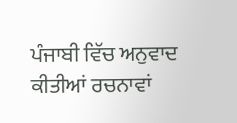ਪੰਜਾਬੀ ਵਿੱਚ ਅਨੁਵਾਦ ਕੀਤੀਆਂ ਰਚਨਾਵਾਂ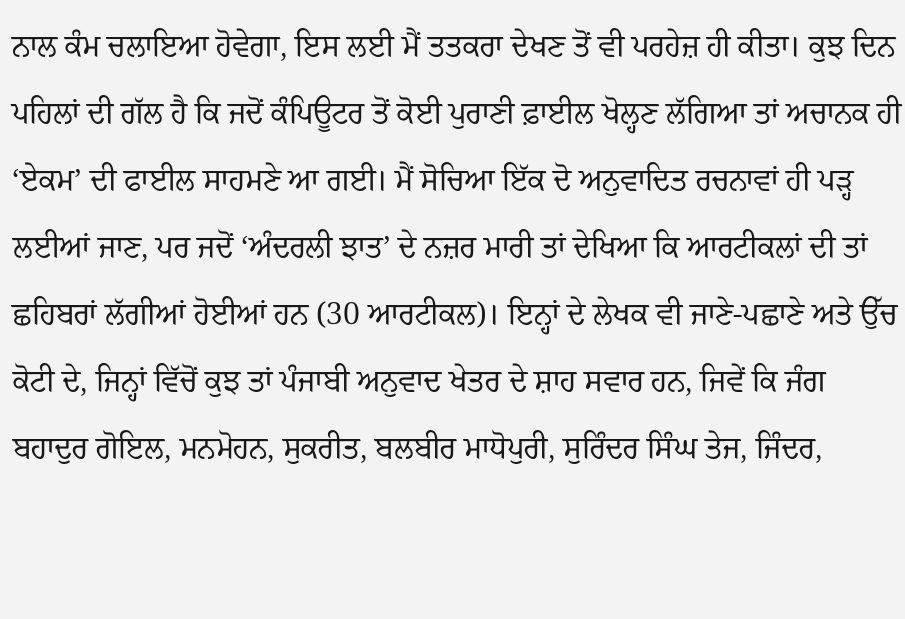ਨਾਲ ਕੰਮ ਚਲਾਇਆ ਹੋਵੇਗਾ, ਇਸ ਲਈ ਮੈਂ ਤਤਕਰਾ ਦੇਖਣ ਤੋਂ ਵੀ ਪਰਹੇਜ਼ ਹੀ ਕੀਤਾ। ਕੁਝ ਦਿਨ ਪਹਿਲਾਂ ਦੀ ਗੱਲ ਹੈ ਕਿ ਜਦੋਂ ਕੰਪਿਊਟਰ ਤੋਂ ਕੋਈ ਪੁਰਾਣੀ ਫ਼ਾਈਲ ਖੋਲ੍ਹਣ ਲੱਗਿਆ ਤਾਂ ਅਚਾਨਕ ਹੀ ‘ਏਕਮ’ ਦੀ ਫਾਈਲ ਸਾਹਮਣੇ ਆ ਗਈ। ਮੈਂ ਸੋਚਿਆ ਇੱਕ ਦੋ ਅਨੁਵਾਦਿਤ ਰਚਨਾਵਾਂ ਹੀ ਪੜ੍ਹ ਲਈਆਂ ਜਾਣ, ਪਰ ਜਦੋਂ ‘ਅੰਦਰਲੀ ਝਾਤ’ ਦੇ ਨਜ਼ਰ ਮਾਰੀ ਤਾਂ ਦੇਖਿਆ ਕਿ ਆਰਟੀਕਲਾਂ ਦੀ ਤਾਂ ਛਹਿਬਰਾਂ ਲੱਗੀਆਂ ਹੋਈਆਂ ਹਨ (30 ਆਰਟੀਕਲ)। ਇਨ੍ਹਾਂ ਦੇ ਲੇਖਕ ਵੀ ਜਾਣੇ-ਪਛਾਣੇ ਅਤੇ ਉੱਚ ਕੋਟੀ ਦੇ, ਜਿਨ੍ਹਾਂ ਵਿੱਚੋਂ ਕੁਝ ਤਾਂ ਪੰਜਾਬੀ ਅਨੁਵਾਦ ਖੇਤਰ ਦੇ ਸ਼ਾਹ ਸਵਾਰ ਹਨ, ਜਿਵੇਂ ਕਿ ਜੰਗ ਬਹਾਦੁਰ ਗੋਇਲ, ਮਨਮੋਹਨ, ਸੁਕਰੀਤ, ਬਲਬੀਰ ਮਾਧੋਪੁਰੀ, ਸੁਰਿੰਦਰ ਸਿੰਘ ਤੇਜ, ਜਿੰਦਰ,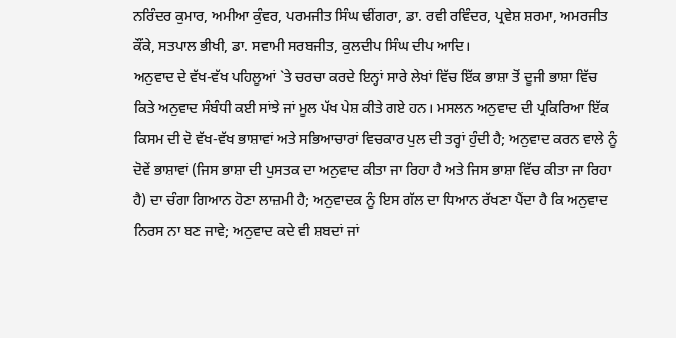ਨਰਿੰਦਰ ਕੁਮਾਰ, ਅਮੀਆ ਕੁੰਵਰ, ਪਰਮਜੀਤ ਸਿੰਘ ਢੀਂਗਰਾ, ਡਾ. ਰਵੀ ਰਵਿੰਦਰ, ਪ੍ਰਵੇਸ਼ ਸ਼ਰਮਾ, ਅਮਰਜੀਤ ਕੌਂਕੇ, ਸਤਪਾਲ ਭੀਖੀ, ਡਾ. ਸਵਾਮੀ ਸਰਬਜੀਤ, ਕੁਲਦੀਪ ਸਿੰਘ ਦੀਪ ਆਦਿ।
ਅਨੁਵਾਦ ਦੇ ਵੱਖ-ਵੱਖ ਪਹਿਲੂਆਂ `ਤੇ ਚਰਚਾ ਕਰਦੇ ਇਨ੍ਹਾਂ ਸਾਰੇ ਲੇਖਾਂ ਵਿੱਚ ਇੱਕ ਭਾਸ਼ਾ ਤੋਂ ਦੂਜੀ ਭਾਸ਼ਾ ਵਿੱਚ ਕਿਤੇ ਅਨੁਵਾਦ ਸੰਬੰਧੀ ਕਈ ਸਾਂਝੇ ਜਾਂ ਮੂਲ ਪੱਖ ਪੇਸ਼ ਕੀਤੇ ਗਏ ਹਨ। ਮਸਲਨ ਅਨੁਵਾਦ ਦੀ ਪ੍ਰਕਿਰਿਆ ਇੱਕ ਕਿਸਮ ਦੀ ਦੋ ਵੱਖ-ਵੱਖ ਭਾਸ਼ਾਵਾਂ ਅਤੇ ਸਭਿਆਚਾਰਾਂ ਵਿਚਕਾਰ ਪੁਲ ਦੀ ਤਰ੍ਹਾਂ ਹੁੰਦੀ ਹੈ; ਅਨੁਵਾਦ ਕਰਨ ਵਾਲੇ ਨੂੰ ਦੋਵੇਂ ਭਾਸ਼ਾਵਾਂ (ਜਿਸ ਭਾਸ਼ਾ ਦੀ ਪੁਸਤਕ ਦਾ ਅਨੁਵਾਦ ਕੀਤਾ ਜਾ ਰਿਹਾ ਹੈ ਅਤੇ ਜਿਸ ਭਾਸ਼ਾ ਵਿੱਚ ਕੀਤਾ ਜਾ ਰਿਹਾ ਹੈ) ਦਾ ਚੰਗਾ ਗਿਆਨ ਹੋਣਾ ਲਾਜ਼ਮੀ ਹੈ; ਅਨੁਵਾਦਕ ਨੂੰ ਇਸ ਗੱਲ ਦਾ ਧਿਆਨ ਰੱਖਣਾ ਪੈਂਦਾ ਹੈ ਕਿ ਅਨੁਵਾਦ ਨਿਰਸ ਨਾ ਬਣ ਜਾਵੇ; ਅਨੁਵਾਦ ਕਦੇ ਵੀ ਸ਼ਬਦਾਂ ਜਾਂ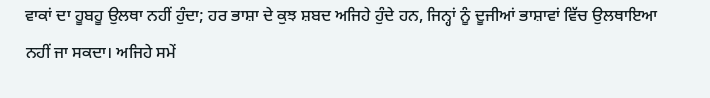ਵਾਕਾਂ ਦਾ ਹੂਬਹੂ ਉਲਥਾ ਨਹੀਂ ਹੁੰਦਾ; ਹਰ ਭਾਸ਼ਾ ਦੇ ਕੁਝ ਸ਼ਬਦ ਅਜਿਹੇ ਹੁੰਦੇ ਹਨ, ਜਿਨ੍ਹਾਂ ਨੂੰ ਦੂਜੀਆਂ ਭਾਸ਼ਾਵਾਂ ਵਿੱਚ ਉਲਥਾਇਆ ਨਹੀਂ ਜਾ ਸਕਦਾ। ਅਜਿਹੇ ਸਮੇਂ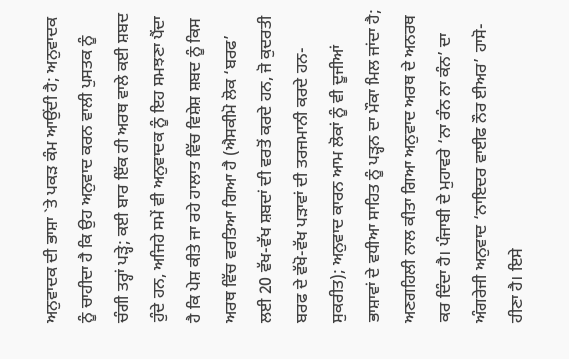ਅਨੁਵਾਦਕ ਦੀ ਭਾਸ਼ਾ `ਤੇ ਪਕੜ ਕੰਮ ਆਉਂਦੀ ਹੈ; ਅਨੁਵਾਦਕ ਨੂੰ ਚਾਹੀਦਾ ਹੈ ਕਿ ਉਹ ਅਨੁਵਾਦ ਕਰਨ ਵਾਲੀ ਪੁਸਤਕ ਨੂੰ ਚੰਗੀ ਤਰ੍ਹਾਂ ਪੜ੍ਹੇ; ਕਈ ਬਾਰ ਇੱਕ ਹੀ ਅਰਥ ਵਾਲੇ ਕਈ ਸ਼ਬਦ ਹੁੰਦੇ ਹਨ, ਅਜਿਹੇ ਸਮੇਂ ਵੀ ਅਨੁਵਾਦਕ ਨੂੰ ਇਹ ਸਮਝਣਾ ਪੈਂਦਾ ਹੈ ਕਿ ਪੇਸ਼ ਕੀਤੇ ਜਾ ਰਹੇ ਹਾਲਾਤ ਵਿੱਚ ਵਿਸ਼ੇਸ਼ ਸ਼ਬਦ ਨੂੰ ਕਿਸ ਅਰਥ ਵਿੱਚ ਵਰਤਿਆ ਗਿਆ ਹੈ (ਐਸਕੀਮੋ ਲੋਕ ‘ਬਰਫ’ ਲਈ 20 ਵੱਖ-ਵੱਖ ਸ਼ਬਦਾਂ ਦੀ ਵਰਤੋਂ ਕਰਦੇ ਹਨ, ਜੋ ਕੁਦਰਤੀ ਬਰਫ ਦੇ ਵੱਖੋ-ਵੱਖ ਪੜਾਵਾਂ ਦੀ ਤਰਜਮਾਨੀ ਕਰਦੇ ਹਨ-ਸੁਕਰੀਤ); ਅਨੁਵਾਦ ਕਾਰਨ ਆਮ ਲੋਕਾਂ ਨੂੰ ਵੀ ਦੂਜੀਆਂ ਭਾਸ਼ਾਵਾਂ ਦੇ ਵਧੀਆ ਸਾਹਿਤ ਨੂੰ ਪੜ੍ਹਨ ਦਾ ਮੌਕਾ ਮਿਲ ਜਾਂਦਾ ਹੈ; ਅਣਗਹਿਲੀ ਨਾਲ ਕੀਤਾ ਗਿਆ ਅਨੁਵਾਦ ਅਰਥ ਦੇ ਅਨਰਥ ਕਰ ਦਿੰਦਾ ਹੈ। ਪੰਜਾਬੀ ਦੇ ਮੁਹਾਵਰੇ ‘ਨਾ ਰੰਨ ਨਾ ਕੰਨ’ ਦਾ ਅੰਗਰੇਜੀ ਅਨੁਵਾਦ ‘ਨਾਇਦਰ ਵਾਈਫ ਨੌਰ ਈਅਰ’ ਹਾਸੋ-ਹੀਣਾ ਹੈ। ਇਸੇ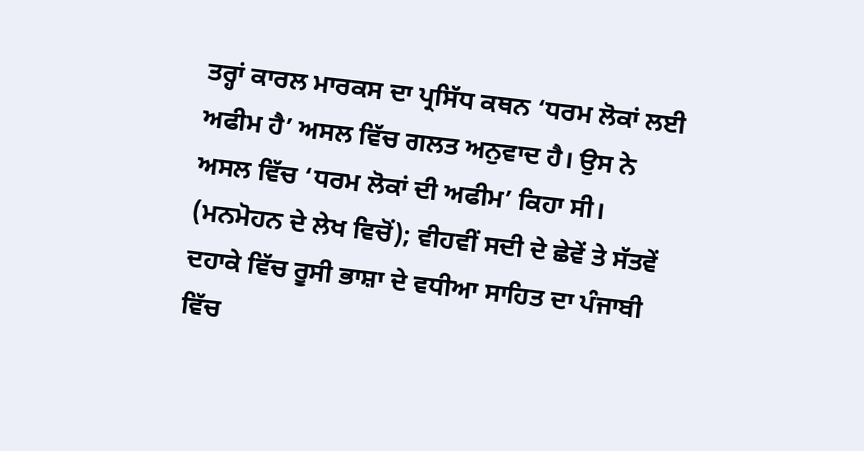ਤਰ੍ਹਾਂ ਕਾਰਲ ਮਾਰਕਸ ਦਾ ਪ੍ਰਸਿੱਧ ਕਥਨ ‘ਧਰਮ ਲੋਕਾਂ ਲਈ ਅਫੀਮ ਹੈ’ ਅਸਲ ਵਿੱਚ ਗਲਤ ਅਨੁਵਾਦ ਹੈ। ਉਸ ਨੇ ਅਸਲ ਵਿੱਚ ‘ਧਰਮ ਲੋਕਾਂ ਦੀ ਅਫੀਮ’ ਕਿਹਾ ਸੀ। (ਮਨਮੋਹਨ ਦੇ ਲੇਖ ਵਿਚੋਂ); ਵੀਹਵੀਂ ਸਦੀ ਦੇ ਛੇਵੇਂ ਤੇ ਸੱਤਵੇਂ ਦਹਾਕੇ ਵਿੱਚ ਰੂਸੀ ਭਾਸ਼ਾ ਦੇ ਵਧੀਆ ਸਾਹਿਤ ਦਾ ਪੰਜਾਬੀ ਵਿੱਚ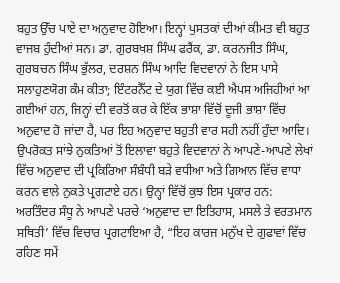ਬਹੁਤ ਉੱਚ ਪਾਏ ਦਾ ਅਨੁਵਾਦ ਹੋਇਆ। ਇਨ੍ਹਾਂ ਪੁਸਤਕਾਂ ਦੀਆਂ ਕੀਮਤ ਵੀ ਬਹੁਤ ਵਾਜਬ ਹੁੰਦੀਆਂ ਸਨ। ਡਾ. ਗੁਰਬਖਸ਼ ਸਿੰਘ ਫਰੈਂਕ, ਡਾ. ਕਰਨਜੀਤ ਸਿੰਘ, ਗੁਰਬਚਨ ਸਿੰਘ ਭੁੱਲਰ, ਦਰਸ਼ਨ ਸਿੰਘ ਆਦਿ ਵਿਦਵਾਨਾਂ ਨੇ ਇਸ ਪਾਸੇ ਸਲਾਹੁਣਯੋਗ ਕੰਮ ਕੀਤਾ; ਇੰਟਰਨੈੱਟ ਦੇ ਯੁਗ ਵਿੱਚ ਕਈ ਐਪਸ ਅਜਿਹੀਆਂ ਆ ਗਈਆਂ ਹਨ, ਜਿਨ੍ਹਾਂ ਦੀ ਵਰਤੋਂ ਕਰ ਕੇ ਇੱਕ ਭਾਸ਼ਾ ਵਿੱਚੋਂ ਦੂਜੀ ਭਾਸ਼ਾ ਵਿੱਚ ਅਨੁਵਾਦ ਹੋ ਜਾਂਦਾ ਹੈ, ਪਰ ਇਹ ਅਨੁਵਾਦ ਬਹੁਤੀ ਵਾਰ ਸਹੀ ਨਹੀਂ ਹੁੰਦਾ ਆਦਿ।
ਉਪਰੋਕਤ ਸਾਂਝੇ ਨੁਕਤਿਆਂ ਤੋਂ ਇਲਾਵਾ ਬਹੁਤੇ ਵਿਦਵਾਨਾਂ ਨੇ ਆਪਣੇ-ਆਪਣੇ ਲੇਖਾਂ ਵਿੱਚ ਅਨੁਵਾਦ ਦੀ ਪ੍ਰਕਿਰਿਆ ਸੰਬੰਧੀ ਬੜੇ ਵਧੀਆ ਅਤੇ ਗਿਆਨ ਵਿੱਚ ਵਾਧਾ ਕਰਨ ਵਾਲੇ ਨੁਕਤੇ ਪ੍ਰਗਟਾਏ ਹਨ। ਉਨ੍ਹਾਂ ਵਿੱਚੋਂ ਕੁਝ ਇਸ ਪ੍ਰਕਾਰ ਹਨ:
ਅਰਤਿੰਦਰ ਸੰਧੂ ਨੇ ਆਪਣੇ ਪਰਚੇ ‘ਅਨੁਵਾਦ ਦਾ ਇਤਿਹਾਸ, ਮਸਲੇ ਤੇ ਵਰਤਮਾਨ ਸਥਿਤੀ’ ਵਿੱਚ ਵਿਚਾਰ ਪ੍ਰਗਟਾਇਆ ਹੈ, “ਇਹ ਕਾਰਜ ਮਨੁੱਖ ਦੇ ਗੁਫਾਵਾਂ ਵਿੱਚ ਰਹਿਣ ਸਮੇਂ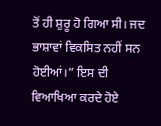ਤੋਂ ਹੀ ਸ਼ੁਰੂ ਹੋ ਗਿਆ ਸੀ। ਜਦ ਭਾਸ਼ਾਵਾਂ ਵਿਕਸਿਤ ਨਹੀਂ ਸਨ ਹੋਈਆਂ।” ਇਸ ਦੀ ਵਿਆਖਿਆ ਕਰਦੇ ਹੋਏ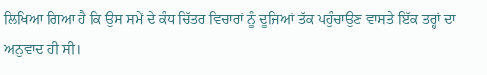ਲਿਖਿਆ ਗਿਆ ਹੈ ਕਿ ਉਸ ਸਮੇਂ ਦੇ ਕੰਧ ਚਿੱਤਰ ਵਿਚਾਰਾਂ ਨੂੰ ਦੂਜਿਆਂ ਤੱਕ ਪਹੁੰਚਾਉਣ ਵਾਸਤੇ ਇੱਕ ਤਰ੍ਹਾਂ ਦਾ ਅਨੁਵਾਦ ਹੀ ਸੀ।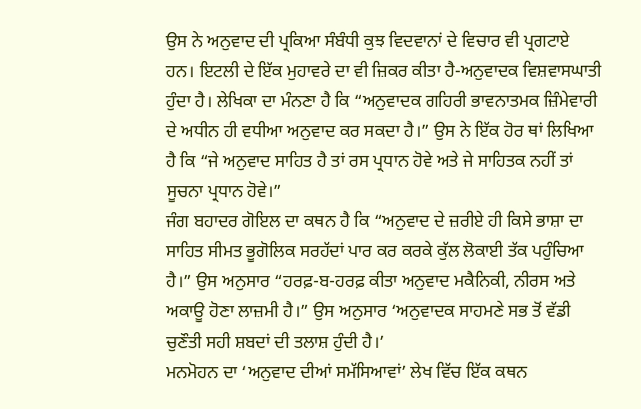ਉਸ ਨੇ ਅਨੁਵਾਦ ਦੀ ਪ੍ਰਕਿਆ ਸੰਬੰਧੀ ਕੁਝ ਵਿਦਵਾਨਾਂ ਦੇ ਵਿਚਾਰ ਵੀ ਪ੍ਰਗਟਾਏ ਹਨ। ਇਟਲੀ ਦੇ ਇੱਕ ਮੁਹਾਵਰੇ ਦਾ ਵੀ ਜ਼ਿਕਰ ਕੀਤਾ ਹੈ-ਅਨੁਵਾਦਕ ਵਿਸ਼ਵਾਸਘਾਤੀ ਹੁੰਦਾ ਹੈ। ਲੇਖਿਕਾ ਦਾ ਮੰਨਣਾ ਹੈ ਕਿ “ਅਨੁਵਾਦਕ ਗਹਿਰੀ ਭਾਵਨਾਤਮਕ ਜ਼ਿੰਮੇਵਾਰੀ ਦੇ ਅਧੀਨ ਹੀ ਵਧੀਆ ਅਨੁਵਾਦ ਕਰ ਸਕਦਾ ਹੈ।” ਉਸ ਨੇ ਇੱਕ ਹੋਰ ਥਾਂ ਲਿਖਿਆ ਹੈ ਕਿ “ਜੇ ਅਨੁਵਾਦ ਸਾਹਿਤ ਹੈ ਤਾਂ ਰਸ ਪ੍ਰਧਾਨ ਹੋਵੇ ਅਤੇ ਜੇ ਸਾਹਿਤਕ ਨਹੀਂ ਤਾਂ ਸੂਚਨਾ ਪ੍ਰਧਾਨ ਹੋਵੇ।”
ਜੰਗ ਬਹਾਦਰ ਗੋਇਲ ਦਾ ਕਥਨ ਹੈ ਕਿ “ਅਨੁਵਾਦ ਦੇ ਜ਼ਰੀਏ ਹੀ ਕਿਸੇ ਭਾਸ਼ਾ ਦਾ ਸਾਹਿਤ ਸੀਮਤ ਭੂਗੋਲਿਕ ਸਰਹੱਦਾਂ ਪਾਰ ਕਰ ਕਰਕੇ ਕੁੱਲ ਲੋਕਾਈ ਤੱਕ ਪਹੁੰਚਿਆ ਹੈ।” ਉਸ ਅਨੁਸਾਰ “ਹਰਫ਼-ਬ-ਹਰਫ਼ ਕੀਤਾ ਅਨੁਵਾਦ ਮਕੈਨਿਕੀ, ਨੀਰਸ ਅਤੇ ਅਕਾਊ ਹੋਣਾ ਲਾਜ਼ਮੀ ਹੈ।” ਉਸ ਅਨੁਸਾਰ ‘ਅਨੁਵਾਦਕ ਸਾਹਮਣੇ ਸਭ ਤੋਂ ਵੱਡੀ ਚੁਣੌਤੀ ਸਹੀ ਸ਼ਬਦਾਂ ਦੀ ਤਲਾਸ਼ ਹੁੰਦੀ ਹੈ।’
ਮਨਮੋਹਨ ਦਾ ‘ਅਨੁਵਾਦ ਦੀਆਂ ਸਮੱਸਿਆਵਾਂ’ ਲੇਖ ਵਿੱਚ ਇੱਕ ਕਥਨ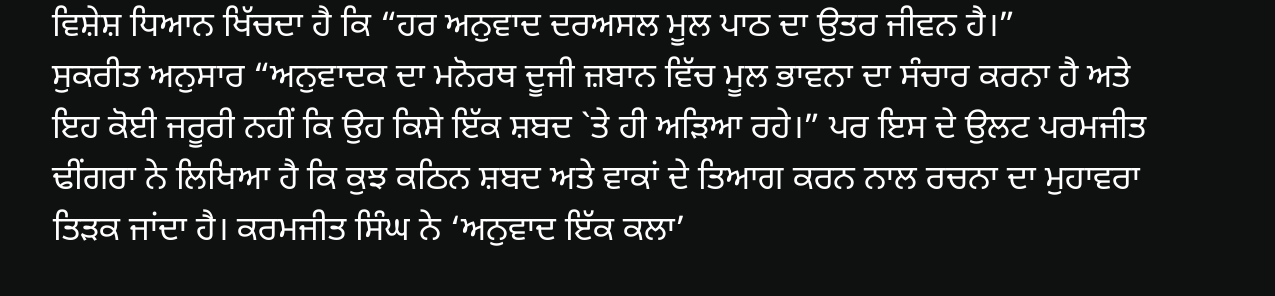ਵਿਸ਼ੇਸ਼ ਧਿਆਨ ਖਿੱਚਦਾ ਹੈ ਕਿ “ਹਰ ਅਨੁਵਾਦ ਦਰਅਸਲ ਮੂਲ ਪਾਠ ਦਾ ਉਤਰ ਜੀਵਨ ਹੈ।”
ਸੁਕਰੀਤ ਅਨੁਸਾਰ “ਅਨੁਵਾਦਕ ਦਾ ਮਨੋਰਥ ਦੂਜੀ ਜ਼ਬਾਨ ਵਿੱਚ ਮੂਲ ਭਾਵਨਾ ਦਾ ਸੰਚਾਰ ਕਰਨਾ ਹੈ ਅਤੇ ਇਹ ਕੋਈ ਜਰੂਰੀ ਨਹੀਂ ਕਿ ਉਹ ਕਿਸੇ ਇੱਕ ਸ਼ਬਦ `ਤੇ ਹੀ ਅੜਿਆ ਰਹੇ।” ਪਰ ਇਸ ਦੇ ਉਲਟ ਪਰਮਜੀਤ ਢੀਂਗਰਾ ਨੇ ਲਿਖਿਆ ਹੈ ਕਿ ਕੁਝ ਕਠਿਨ ਸ਼ਬਦ ਅਤੇ ਵਾਕਾਂ ਦੇ ਤਿਆਗ ਕਰਨ ਨਾਲ ਰਚਨਾ ਦਾ ਮੁਹਾਵਰਾ ਤਿੜਕ ਜਾਂਦਾ ਹੈ। ਕਰਮਜੀਤ ਸਿੰਘ ਨੇ ‘ਅਨੁਵਾਦ ਇੱਕ ਕਲਾ’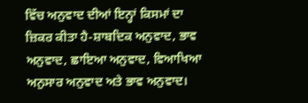ਵਿੱਚ ਅਨੁਵਾਦ ਦੀਆਂ ਇਨ੍ਹਾਂ ਕਿਸਮਾਂ ਦਾ ਜ਼ਿਕਰ ਕੀਤਾ ਹੈ-ਸ਼ਾਬਦਿਕ ਅਨੁਵਾਦ, ਭਾਵ ਅਨੁਵਾਦ, ਛਾਇਆ ਅਨੁਵਾਦ, ਵਿਆਖਿਆ ਅਨੁਸਾਰ ਅਨੁਵਾਦ ਅਤੇ ਭਾਵ ਅਨੁਵਾਦ।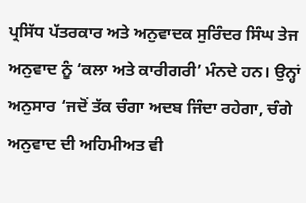ਪ੍ਰਸਿੱਧ ਪੱਤਰਕਾਰ ਅਤੇ ਅਨੁਵਾਦਕ ਸੁਰਿੰਦਰ ਸਿੰਘ ਤੇਜ ਅਨੁਵਾਦ ਨੂੰ ‘ਕਲਾ ਅਤੇ ਕਾਰੀਗਰੀ’ ਮੰਨਦੇ ਹਨ। ਉਨ੍ਹਾਂ ਅਨੁਸਾਰ ‘ਜਦੋਂ ਤੱਕ ਚੰਗਾ ਅਦਬ ਜਿੰਦਾ ਰਹੇਗਾ, ਚੰਗੇ ਅਨੁਵਾਦ ਦੀ ਅਹਿਮੀਅਤ ਵੀ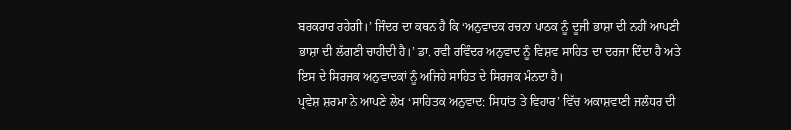ਬਰਕਰਾਰ ਰਹੇਗੀ।’ ਜਿੰਦਰ ਦਾ ਕਥਨ ਹੈ ਕਿ ‘ਅਨੁਵਾਦਕ ਰਚਨਾ ਪਾਠਕ ਨੂੰ ਦੂਜੀ ਭਾਸ਼ਾ ਦੀ ਨਹੀਂ ਆਪਣੀ ਭਾਸ਼ਾ ਦੀ ਲੱਗਣੀ ਚਾਹੀਦੀ ਹੈ।’ ਡਾ. ਰਵੀ ਰਵਿੰਦਰ ਅਨੁਵਾਦ ਨੂੰ ਵਿਸ਼ਵ ਸਾਹਿਤ ਦਾ ਦਰਜਾ ਦਿੰਦਾ ਹੈ ਅਤੇ ਇਸ ਦੇ ਸਿਰਜਕ ਅਨੁਵਾਦਕਾਂ ਨੂੰ ਅਜਿਹੇ ਸਾਹਿਤ ਦੇ ਸਿਰਜਕ ਮੰਨਦਾ ਹੈ।
ਪ੍ਰਵੇਸ਼ ਸ਼ਰਮਾ ਨੇ ਆਪਣੇ ਲੇਖ ‘ਸਾਹਿਤਕ ਅਨੁਵਾਦ: ਸਿਧਾਂਤ ਤੇ ਵਿਹਾਰ’ ਵਿੱਚ ਅਕਾਸ਼ਵਾਣੀ ਜਲੰਧਰ ਦੀ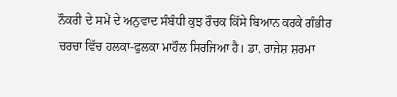ਨੌਕਰੀ ਦੇ ਸਮੇਂ ਦੇ ਅਨੁਵਾਦ ਸੰਬੰਧੀ ਕੁਝ ਰੌਚਕ ਕਿੱਸੇ ਬਿਆਨ ਕਰਕੇ ਗੰਭੀਰ ਚਰਚਾ ਵਿੱਚ ਹਲਕਾ-ਫੁਲਕਾ ਮਾਹੌਲ ਸਿਰਜਿਆ ਹੈ। ਡਾ. ਰਾਜੇਸ਼ ਸ਼ਰਮਾ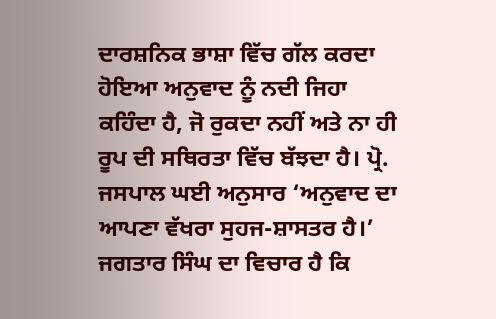ਦਾਰਸ਼ਨਿਕ ਭਾਸ਼ਾ ਵਿੱਚ ਗੱਲ ਕਰਦਾ ਹੋਇਆ ਅਨੁਵਾਦ ਨੂੰ ਨਦੀ ਜਿਹਾ ਕਹਿੰਦਾ ਹੈ, ਜੋ ਰੁਕਦਾ ਨਹੀਂ ਅਤੇ ਨਾ ਹੀ ਰੂਪ ਦੀ ਸਥਿਰਤਾ ਵਿੱਚ ਬੱਝਦਾ ਹੈ। ਪ੍ਰੋ. ਜਸਪਾਲ ਘਈ ਅਨੁਸਾਰ ‘ਅਨੁਵਾਦ ਦਾ ਆਪਣਾ ਵੱਖਰਾ ਸੁਹਜ-ਸ਼ਾਸਤਰ ਹੈ।’ ਜਗਤਾਰ ਸਿੰਘ ਦਾ ਵਿਚਾਰ ਹੈ ਕਿ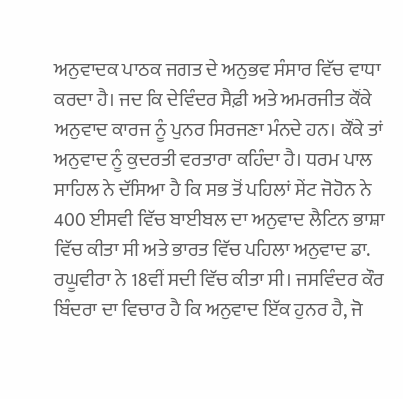ਅਨੁਵਾਦਕ ਪਾਠਕ ਜਗਤ ਦੇ ਅਨੁਭਵ ਸੰਸਾਰ ਵਿੱਚ ਵਾਧਾ ਕਰਦਾ ਹੈ। ਜਦ ਕਿ ਦੇਵਿੰਦਰ ਸੈਫ਼ੀ ਅਤੇ ਅਮਰਜੀਤ ਕੌਂਕੇ ਅਨੁਵਾਦ ਕਾਰਜ ਨੂੰ ਪੁਨਰ ਸਿਰਜਣਾ ਮੰਨਦੇ ਹਨ। ਕੌਂਕੇ ਤਾਂ ਅਨੁਵਾਦ ਨੂੰ ਕੁਦਰਤੀ ਵਰਤਾਰਾ ਕਹਿੰਦਾ ਹੈ। ਧਰਮ ਪਾਲ ਸਾਹਿਲ ਨੇ ਦੱਸਿਆ ਹੈ ਕਿ ਸਭ ਤੋਂ ਪਹਿਲਾਂ ਸੇਂਟ ਜੋਹੋਨ ਨੇ 400 ਈਸਵੀ ਵਿੱਚ ਬਾਈਬਲ ਦਾ ਅਨੁਵਾਦ ਲੈਟਿਨ ਭਾਸ਼ਾ ਵਿੱਚ ਕੀਤਾ ਸੀ ਅਤੇ ਭਾਰਤ ਵਿੱਚ ਪਹਿਲਾ ਅਨੁਵਾਦ ਡਾ. ਰਘੂਵੀਰਾ ਨੇ 18ਵੀਂ ਸਦੀ ਵਿੱਚ ਕੀਤਾ ਸੀ। ਜਸਵਿੰਦਰ ਕੌਰ ਬਿੰਦਰਾ ਦਾ ਵਿਚਾਰ ਹੈ ਕਿ ਅਨੁਵਾਦ ਇੱਕ ਹੁਨਰ ਹੈ, ਜੋ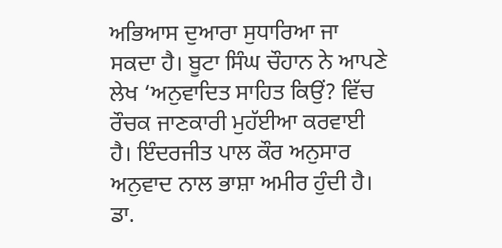ਅਭਿਆਸ ਦੁਆਰਾ ਸੁਧਾਰਿਆ ਜਾ ਸਕਦਾ ਹੈ। ਬੂਟਾ ਸਿੰਘ ਚੌਹਾਨ ਨੇ ਆਪਣੇ ਲੇਖ ‘ਅਨੁਵਾਦਿਤ ਸਾਹਿਤ ਕਿਉਂ? ਵਿੱਚ ਰੌਚਕ ਜਾਣਕਾਰੀ ਮੁਹੱਈਆ ਕਰਵਾਈ ਹੈ। ਇੰਦਰਜੀਤ ਪਾਲ ਕੌਰ ਅਨੁਸਾਰ ਅਨੁਵਾਦ ਨਾਲ ਭਾਸ਼ਾ ਅਮੀਰ ਹੁੰਦੀ ਹੈ। ਡਾ.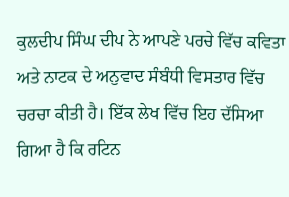ਕੁਲਦੀਪ ਸਿੰਘ ਦੀਪ ਨੇ ਆਪਣੇ ਪਰਚੇ ਵਿੱਚ ਕਵਿਤਾ ਅਤੇ ਨਾਟਕ ਦੇ ਅਨੁਵਾਦ ਸੰਬੰਧੀ ਵਿਸਤਾਰ ਵਿੱਚ ਚਰਚਾ ਕੀਤੀ ਹੈ। ਇੱਕ ਲੇਖ ਵਿੱਚ ਇਹ ਦੱਸਿਆ ਗਿਆ ਹੈ ਕਿ ਰਟਿਨ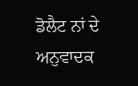ਡੋਲੈਟ ਨਾਂ ਦੇ ਅਨੁਵਾਦਕ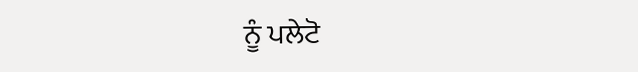ਨੂੰ ਪਲੇਟੋ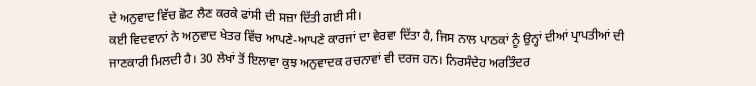ਦੇ ਅਨੁਵਾਦ ਵਿੱਚ ਛੋਟ ਲੈਣ ਕਰਕੇ ਫਾਂਸੀ ਦੀ ਸਜ਼ਾ ਦਿੱਤੀ ਗਈ ਸੀ।
ਕਈ ਵਿਦਵਾਨਾਂ ਨੇ ਅਨੁਵਾਦ ਖੇਤਰ ਵਿੱਚ ਆਪਣੇ-ਆਪਣੇ ਕਾਰਜਾਂ ਦਾ ਵੇਰਵਾ ਦਿੱਤਾ ਹੈ, ਜਿਸ ਨਾਲ ਪਾਠਕਾਂ ਨੂੰ ਉਨ੍ਹਾਂ ਦੀਆਂ ਪ੍ਰਾਪਤੀਆਂ ਦੀ ਜਾਣਕਾਰੀ ਮਿਲਦੀ ਹੈ। 30 ਲੇਖਾਂ ਤੋਂ ਇਲਾਵਾ ਕੁਝ ਅਨੁਵਾਦਕ ਰਚਨਾਵਾਂ ਵੀ ਦਰਜ ਹਨ। ਨਿਰਸੰਦੇਹ ਅਰਤਿੰਦਰ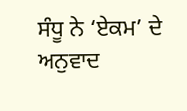ਸੰਧੂ ਨੇ ‘ਏਕਮ’ ਦੇ ਅਨੁਵਾਦ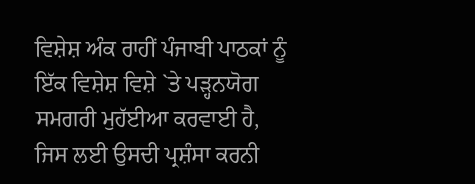ਵਿਸ਼ੇਸ਼ ਅੰਕ ਰਾਹੀਂ ਪੰਜਾਬੀ ਪਾਠਕਾਂ ਨੂੰ ਇੱਕ ਵਿਸ਼ੇਸ਼ ਵਿਸ਼ੇ `ਤੇ ਪੜ੍ਹਨਯੋਗ ਸਮਗਰੀ ਮੁਹੱਈਆ ਕਰਵਾਈ ਹੈ, ਜਿਸ ਲਈ ਉਸਦੀ ਪ੍ਰਸ਼ੰਸਾ ਕਰਨੀ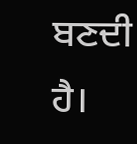ਬਣਦੀ ਹੈ।